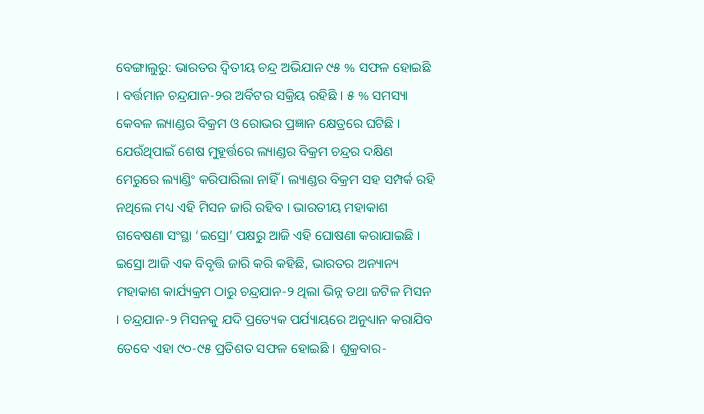ବେଙ୍ଗାଲୁରୁ: ଭାରତର ଦ୍ୱିତୀୟ ଚନ୍ଦ୍ର ଅଭିଯାନ ୯୫ % ସଫଳ ହୋଇଛି । ବର୍ତ୍ତମାନ ଚନ୍ଦ୍ରଯାନ-୨ର ଅର୍ବିଟର ସକ୍ରିୟ ରହିଛି । ୫ % ସମସ୍ୟା କେବଳ ଲ୍ୟାଣ୍ଡର ବିକ୍ରମ ଓ ରୋଭର ପ୍ରଜ୍ଞାନ କ୍ଷେତ୍ରରେ ଘଟିଛି । ଯେଉଁଥିପାଇଁ ଶେଷ ମୁହୂର୍ତ୍ତରେ ଲ୍ୟାଣ୍ଡର ବିକ୍ରମ ଚନ୍ଦ୍ରର ଦକ୍ଷିଣ ମେରୁରେ ଲ୍ୟାଣ୍ଡିଂ କରିପାରିଲା ନାହିଁ । ଲ୍ୟାଣ୍ଡର ବିକ୍ରମ ସହ ସମ୍ପର୍କ ରହି ନଥିଲେ ମଧ୍ୟ ଏହି ମିସନ ଜାରି ରହିବ । ଭାରତୀୟ ମହାକାଶ ଗବେଷଣା ସଂସ୍ଥା ‘ଇସ୍ରୋ’ ପକ୍ଷରୁ ଆଜି ଏହି ଘୋଷଣା କରାଯାଇଛି ।
ଇସ୍ରୋ ଆଜି ଏକ ବିବୃତ୍ତି ଜାରି କରି କହିଛି, ଭାରତର ଅନ୍ୟାନ୍ୟ ମହାକାଶ କାର୍ଯ୍ୟକ୍ରମ ଠାରୁ ଚନ୍ଦ୍ରଯାନ-୨ ଥିଲା ଭିନ୍ନ ତଥା ଜଟିଳ ମିସନ । ଚନ୍ଦ୍ରଯାନ-୨ ମିସନକୁ ଯଦି ପ୍ରତ୍ୟେକ ପର୍ଯ୍ୟାୟରେ ଅନୁଧ୍ୟାନ କରାଯିବ ତେବେ ଏହା ୯୦-୯୫ ପ୍ରତିଶତ ସଫଳ ହୋଇଛି । ଶୁକ୍ରବାର-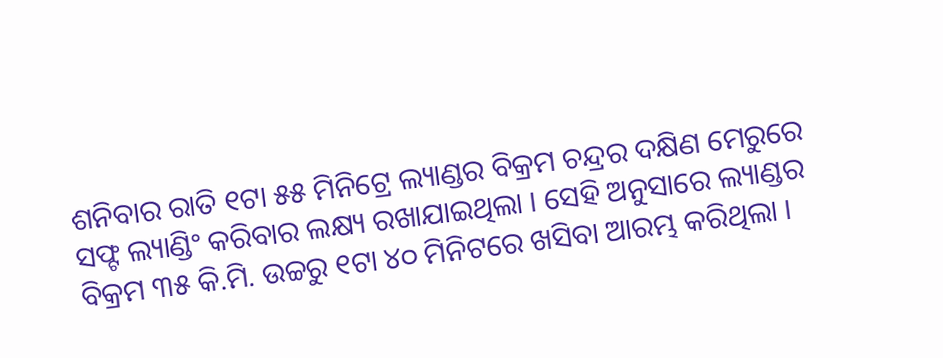ଶନିବାର ରାତି ୧ଟା ୫୫ ମିନିଟ୍ରେ ଲ୍ୟାଣ୍ଡର ବିକ୍ରମ ଚନ୍ଦ୍ରର ଦକ୍ଷିଣ ମେରୁରେ ସଫ୍ଟ ଲ୍ୟାଣ୍ଡିଂ କରିବାର ଲକ୍ଷ୍ୟ ରଖାଯାଇଥିଲା । ସେହି ଅନୁସାରେ ଲ୍ୟାଣ୍ଡର ବିକ୍ରମ ୩୫ କି.ମି. ଉଚ୍ଚରୁ ୧ଟା ୪୦ ମିନିଟରେ ଖସିବା ଆରମ୍ଭ କରିଥିଲା ।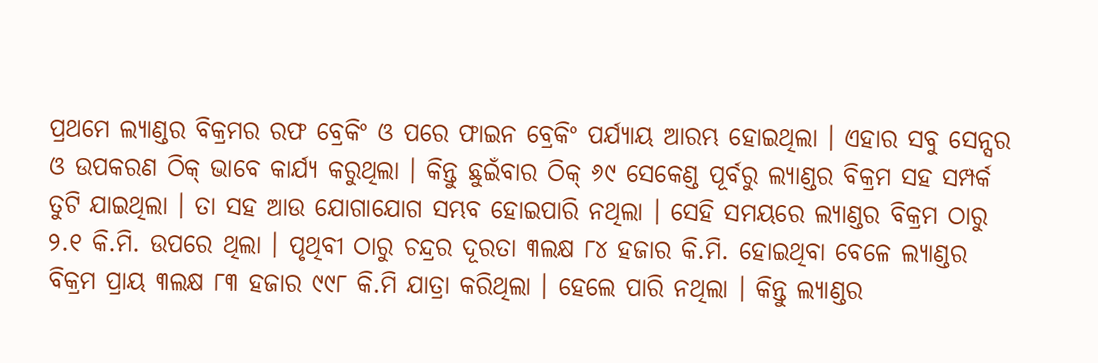ପ୍ରଥମେ ଲ୍ୟାଣ୍ଡର ବିକ୍ରମର ରଫ ବ୍ରେକିଂ ଓ ପରେ ଫାଇନ ବ୍ରେକିଂ ପର୍ଯ୍ୟାୟ ଆରମ୍ଭ ହୋଇଥିଲା । ଏହାର ସବୁ ସେନ୍ସର ଓ ଉପକରଣ ଠିକ୍ ଭାବେ କାର୍ଯ୍ୟ କରୁଥିଲା । କିନ୍ତୁ ଛୁଇଁବାର ଠିକ୍ ୬୯ ସେକେଣ୍ଡ ପୂର୍ବରୁ ଲ୍ୟାଣ୍ଡର ବିକ୍ରମ ସହ ସମ୍ପର୍କ ତୁଟି ଯାଇଥିଲା । ତା ସହ ଆଉ ଯୋଗାଯୋଗ ସମ୍ଭବ ହୋଇପାରି ନଥିଲା । ସେହି ସମୟରେ ଲ୍ୟାଣ୍ଡର ବିକ୍ରମ ଠାରୁ ୨.୧ କି.ମି. ଉପରେ ଥିଲା । ପୃଥିବୀ ଠାରୁ ଚନ୍ଦ୍ରର ଦୂରତା ୩ଲକ୍ଷ ୮୪ ହଜାର କି.ମି. ହୋଇଥିବା ବେଳେ ଲ୍ୟାଣ୍ଡର ବିକ୍ରମ ପ୍ରାୟ ୩ଲକ୍ଷ ୮୩ ହଜାର ୯୯୮ କି.ମି ଯାତ୍ରା କରିଥିଲା । ହେଲେ ପାରି ନଥିଲା । କିନ୍ତୁ ଲ୍ୟାଣ୍ଡର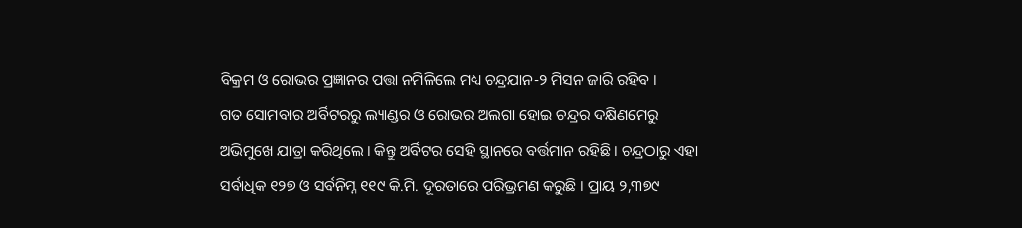ବିକ୍ରମ ଓ ରୋଭର ପ୍ରଜ୍ଞାନର ପତ୍ତା ନମିଳିଲେ ମଧ୍ୟ ଚନ୍ଦ୍ରଯାନ-୨ ମିସନ ଜାରି ରହିବ ।
ଗତ ସୋମବାର ଅର୍ବିଟରରୁ ଲ୍ୟାଣ୍ଡର ଓ ରୋଭର ଅଲଗା ହୋଇ ଚନ୍ଦ୍ରର ଦକ୍ଷିଣମେରୁ ଅଭିମୁଖେ ଯାତ୍ରା କରିଥିଲେ । କିନ୍ତୁ ଅର୍ବିଟର ସେହି ସ୍ଥାନରେ ବର୍ତ୍ତମାନ ରହିଛି । ଚନ୍ଦ୍ରଠାରୁ ଏହା ସର୍ବାଧିକ ୧୨୭ ଓ ସର୍ବନିମ୍ନ ୧୧୯ କି.ମି. ଦୂରତାରେ ପରିଭ୍ରମଣ କରୁଛି । ପ୍ରାୟ ୨,୩୭୯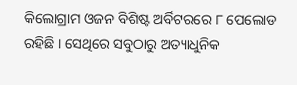କିଲୋଗ୍ରାମ ଓଜନ ବିଶିଷ୍ଟ ଅର୍ବିଟରରେ ୮ ପେଲୋଡ ରହିଛି । ସେଥିରେ ସବୁଠାରୁ ଅତ୍ୟାଧୁନିକ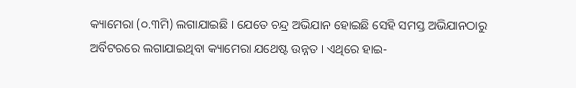କ୍ୟାମେରା (୦.୩ମି) ଲଗାଯାଇଛି । ଯେତେ ଚନ୍ଦ୍ର ଅଭିଯାନ ହୋଇଛି ସେହି ସମସ୍ତ ଅଭିଯାନଠାରୁ ଅର୍ବିଟରରେ ଲଗାଯାଇଥିବା କ୍ୟାମେରା ଯଥେଷ୍ଟ ଉନ୍ନତ । ଏଥିରେ ହାଇ-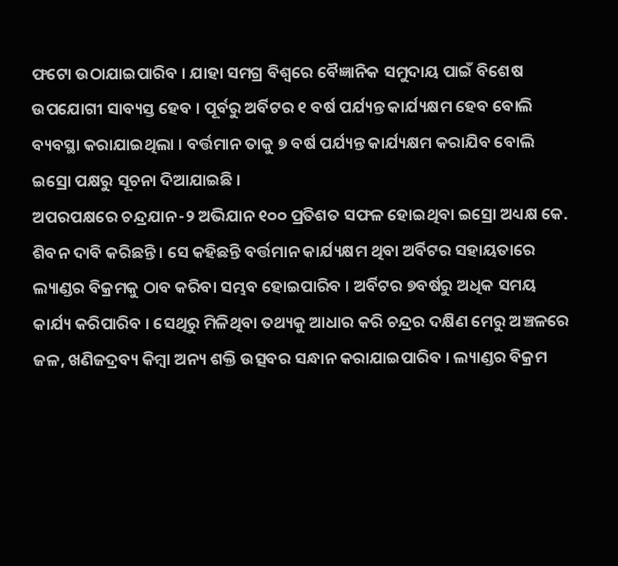ଫଟୋ ଉଠାଯାଇପାରିବ । ଯାହା ସମଗ୍ର ବିଶ୍ୱରେ ବୈଜ୍ଞାନିକ ସମୁଦାୟ ପାଇଁ ବିଶେଷ ଉପଯୋଗୀ ସାବ୍ୟସ୍ତ ହେବ । ପୂର୍ବରୁ ଅର୍ବିଟର ୧ ବର୍ଷ ପର୍ଯ୍ୟନ୍ତ କାର୍ଯ୍ୟକ୍ଷମ ହେବ ବୋଲି ବ୍ୟବସ୍ଥା କରାଯାଇଥିଲା । ବର୍ତ୍ତମାନ ତାକୁ ୭ ବର୍ଷ ପର୍ଯ୍ୟନ୍ତ କାର୍ଯ୍ୟକ୍ଷମ କରାଯିବ ବୋଲି ଇସ୍ରୋ ପକ୍ଷରୁ ସୂଚନା ଦିଆଯାଇଛି ।
ଅପରପକ୍ଷରେ ଚନ୍ଦ୍ରଯାନ-୨ ଅଭିଯାନ ୧୦୦ ପ୍ରତିଶତ ସଫଳ ହୋଇଥିବା ଇସ୍ରୋ ଅଧ୍ୟକ୍ଷ କେ. ଶିବନ ଦାବି କରିଛନ୍ତି । ସେ କହିଛନ୍ତି ବର୍ତ୍ତମାନ କାର୍ଯ୍ୟକ୍ଷମ ଥିବା ଅର୍ବିଟର ସହାୟତାରେ ଲ୍ୟାଣ୍ଡର ବିକ୍ରମକୁ ଠାବ କରିବା ସମ୍ଭବ ହୋଇପାରିବ । ଅର୍ବିଟର ୭ବର୍ଷରୁ ଅଧିକ ସମୟ କାର୍ଯ୍ୟ କରିପାରିବ । ସେଥିରୁ ମିଳିଥିବା ତଥ୍ୟକୁ ଆଧାର କରି ଚନ୍ଦ୍ରର ଦକ୍ଷିଣ ମେରୁ ଅଞ୍ଚଳରେ ଜଳ, ଖଣିଜଦ୍ରବ୍ୟ କିମ୍ବା ଅନ୍ୟ ଶକ୍ତି ଉତ୍ସବର ସନ୍ଧାନ କରାଯାଇପାରିବ । ଲ୍ୟାଣ୍ଡର ବିକ୍ରମ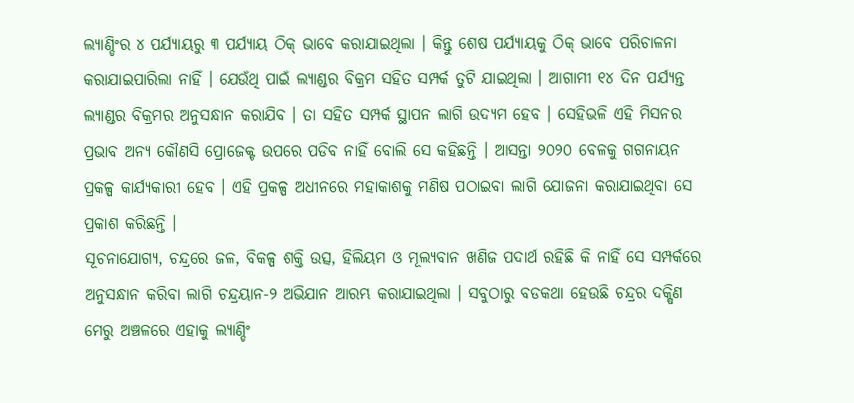ଲ୍ୟାଣ୍ଡିଂର ୪ ପର୍ଯ୍ୟାୟରୁ ୩ ପର୍ଯ୍ୟାୟ ଠିକ୍ ଭାବେ କରାଯାଇଥିଲା । କିନ୍ତୁ ଶେଷ ପର୍ଯ୍ୟାୟକୁ ଠିକ୍ ଭାବେ ପରିଚାଳନା କରାଯାଇପାରିଲା ନାହିଁ । ଯେଉଁଥି ପାଇଁ ଲ୍ୟାଣ୍ଡର ବିକ୍ରମ ସହିତ ସମ୍ପର୍କ ତୁଟି ଯାଇଥିଲା । ଆଗାମୀ ୧୪ ଦିନ ପର୍ଯ୍ୟନ୍ତ ଲ୍ୟାଣ୍ଡର ବିକ୍ରମର ଅନୁସନ୍ଧାନ କରାଯିବ । ତା ସହିତ ସମ୍ପର୍କ ସ୍ଥାପନ ଲାଗି ଉଦ୍ୟମ ହେବ । ସେହିଭଳି ଏହି ମିସନର ପ୍ରଭାବ ଅନ୍ୟ କୌଣସି ପ୍ରୋଜେକ୍ଟ ଉପରେ ପଡିବ ନାହିଁ ବୋଲି ସେ କହିଛନ୍ତି । ଆସନ୍ତା ୨୦୨୦ ବେଳକୁ ଗଗନାୟନ ପ୍ରକଳ୍ପ କାର୍ଯ୍ୟକାରୀ ହେବ । ଏହି ପ୍ରକଳ୍ପ ଅଧୀନରେ ମହାକାଶକୁ ମଣିଷ ପଠାଇବା ଲାଗି ଯୋଜନା କରାଯାଇଥିବା ସେ ପ୍ରକାଶ କରିଛନ୍ତି ।
ସୂଚନାଯୋଗ୍ୟ, ଚନ୍ଦ୍ରରେ ଜଳ, ବିକଳ୍ପ ଶକ୍ତି ଉତ୍ସ, ହିଲିୟମ ଓ ମୂଲ୍ୟବାନ ଖଣିଜ ପଦାର୍ଥ ରହିଛି କି ନାହିଁ ସେ ସମ୍ପର୍କରେ ଅନୁସନ୍ଧାନ କରିବା ଲାଗି ଚନ୍ଦ୍ରୟାନ-୨ ଅଭିଯାନ ଆରମ୍ଭ କରାଯାଇଥିଲା । ସବୁଠାରୁ ବଡକଥା ହେଉଛି ଚନ୍ଦ୍ରର ଦକ୍ଷିଣ ମେରୁ ଅଞ୍ଚଳରେ ଏହାକୁ ଲ୍ୟାଣ୍ଡିଂ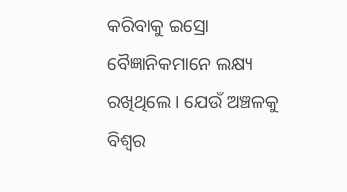କରିବାକୁ ଇସ୍ରୋ ବୈଜ୍ଞାନିକମାନେ ଲକ୍ଷ୍ୟ ରଖିଥିଲେ । ଯେଉଁ ଅଞ୍ଚଳକୁ ବିଶ୍ୱର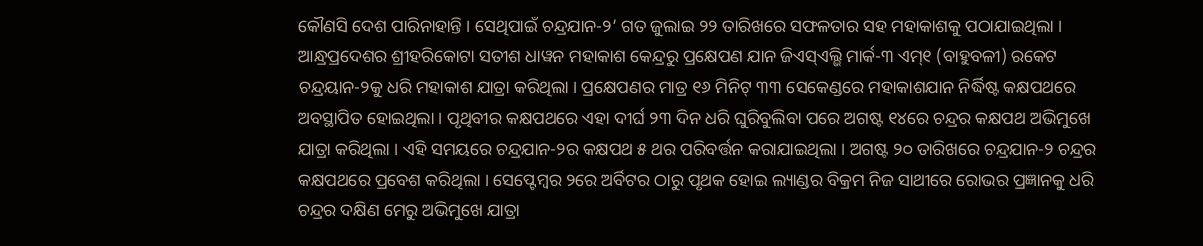କୌଣସି ଦେଶ ପାରିନାହାନ୍ତି । ସେଥିପାଇଁ ଚନ୍ଦ୍ରଯାନ-୨’ ଗତ ଜୁଲାଇ ୨୨ ତାରିଖରେ ସଫଳତାର ସହ ମହାକାଶକୁ ପଠାଯାଇଥିଲା । ଆନ୍ଧ୍ରପ୍ରଦେଶର ଶ୍ରୀହରିକୋଟା ସତୀଶ ଧାୱନ ମହାକାଶ କେନ୍ଦ୍ରରୁ ପ୍ରକ୍ଷେପଣ ଯାନ ଜିଏସ୍ଏଲ୍ଭି ମାର୍କ-୩ ଏମ୍୧ (ବାହୁବଳୀ) ରକେଟ ଚନ୍ଦ୍ରୟାନ-୨କୁ ଧରି ମହାକାଶ ଯାତ୍ରା କରିଥିଲା । ପ୍ରକ୍ଷେପଣର ମାତ୍ର ୧୬ ମିନିଟ୍ ୩୩ ସେକେଣ୍ଡରେ ମହାକାଶଯାନ ନିର୍ଦ୍ଧିଷ୍ଟ କକ୍ଷପଥରେ ଅବସ୍ଥାପିତ ହୋଇଥିଲା । ପୃଥିବୀର କକ୍ଷପଥରେ ଏହା ଦୀର୍ଘ ୨୩ ଦିନ ଧରି ଘୁରିବୁଲିବା ପରେ ଅଗଷ୍ଟ ୧୪ରେ ଚନ୍ଦ୍ରର କକ୍ଷପଥ ଅଭିମୁଖେ ଯାତ୍ରା କରିଥିଲା । ଏହି ସମୟରେ ଚନ୍ଦ୍ରଯାନ-୨ର କକ୍ଷପଥ ୫ ଥର ପରିବର୍ତ୍ତନ କରାଯାଇଥିଲା । ଅଗଷ୍ଟ ୨୦ ତାରିଖରେ ଚନ୍ଦ୍ରଯାନ-୨ ଚନ୍ଦ୍ରର କକ୍ଷପଥରେ ପ୍ରବେଶ କରିଥିଲା । ସେପ୍ଟେମ୍ବର ୨ରେ ଅର୍ବିଟର ଠାରୁ ପୃଥକ ହୋଇ ଲ୍ୟାଣ୍ଡର ବିକ୍ରମ ନିଜ ସାଥୀରେ ରୋଭର ପ୍ରଜ୍ଞାନକୁ ଧରି ଚନ୍ଦ୍ରର ଦକ୍ଷିଣ ମେରୁ ଅଭିମୁଖେ ଯାତ୍ରା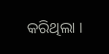କରିଥିଲା ।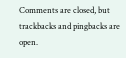Comments are closed, but trackbacks and pingbacks are open.